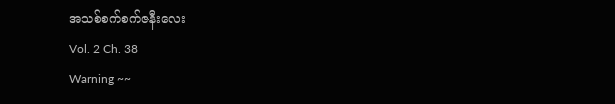အသစ်စက်စက်ဇနီးလေး
Vol. 2 Ch. 38
Warning ~~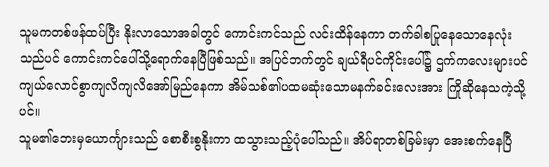သူမကတစ်ဖန်ထပ်ပြီး နိုးလာသောအခါတွင် ကောင်းကင်သည် လင်းထိန်နေကာ တက်ခါစပြုနေသောနေလုံးသည်ပင် ကောင်းကင်ပေါ်သို့ရောက်နေပြီဖြစ်သည်။ အပြင်ဘက်တွင် ချယ်ရီပင်ကိုင်းပေါ်၌ ဌက်ကလေးများပင် ကျယ်လောင်စွာကျလိကျလိအော်မြည်နေကာ အိမ်သစ်၏ပထမဆုံးသောမနက်ခင်းလေးအား ကြိုဆိုနေသကဲ့သို့ပင်။
သူမ၏ဘေးမှယောင်္ကျားသည် စောစီးစွနိုးကာ ထသွားသည့်ပုံပေါ်သည်။ အိပ်ရာတစ်ခြမ်းမှာ အေးစက်နေပြီ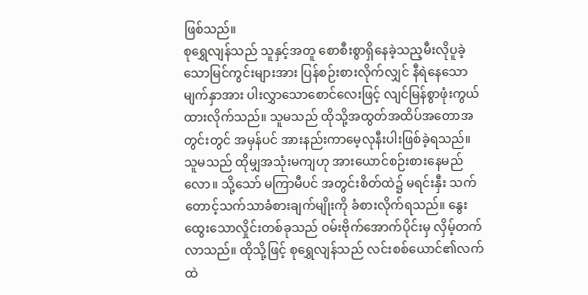ဖြစ်သည်။
စုရွှေလျန်သည် သူနှင့်အတူ စောစီးစွာရှိနေခဲ့သည့မီးလိုပူခဲ့သောမြင်ကွင်းများအား ပြန်စဉ်းစားလိုက်လျှင် နီရဲနေသောမျက်နှာအား ပါးလွှာသောစောင်လေးဖြင့် လျင်မြန်စွာဖုံးကွယ်ထားလိုက်သည်။ သူမသည် ထိုသို့အထွတ်အထိပ်အတောအတွင်းတွင် အမှန်ပင် အားနည်းကာမေ့လုနီးပါးဖြစ်ခဲ့ရသည်။ သူမသည် ထိုမျှအသုံးမကျဟု အားယောင်စဉ်းစားနေမည်လော။ သို့သော် မကြာမီပင် အတွင်းစိတ်ထဲ၌ မရင်းနှီး သက်တောင့်သက်သာခံစားချက်မျိုးကို ခံစားလိုက်ရသည်။ နွေးထွေးသောလှိုင်းတစ်ခုသည် ဝမ်းဗိုက်အောက်ပိုင်းမှ လှိမ့်တက်လာသည်။ ထိုသို့ဖြင့် စုရွှေလျန်သည် လင်းစစ်ယောင်၏လက်ထဲ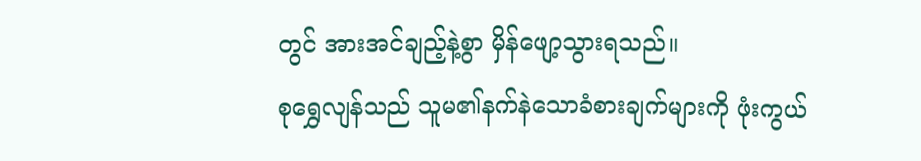တွင် အားအင်ချည့်နဲ့စွာ မှိန်ဖျော့သွားရသည်။
စုရွှေလျန်သည် သူမ၏နက်နဲသောခံစားချက်များကို ဖုံးကွယ်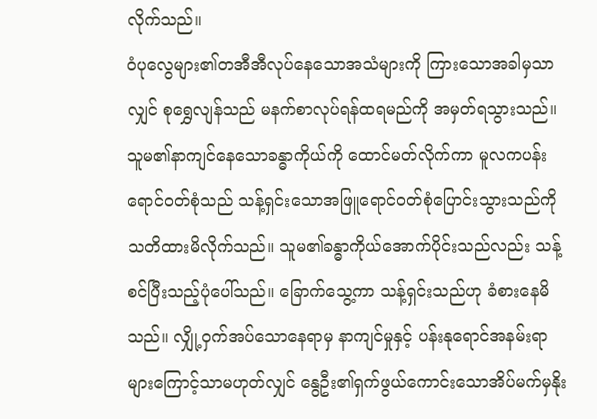လိုက်သည်။
ဝံပုလွေများ၏တအီအီလုပ်နေသောအသံများကို ကြားသောအခါမှသာလျှင် စုရွှေလျန်သည် မနက်စာလုပ်ရန်ထရမည်ကို အမှတ်ရသွားသည်။
သူမ၏နာကျင်နေသောခန္ဓာကိုယ်ကို ထောင်မတ်လိုက်ကာ မူလကပန်းရောင်ဝတ်စုံသည် သန့်ရှင်းသောအဖြူရောင်ဝတ်စုံပြောင်းသွားသည်ကို သတိထားမိလိုက်သည်။ သူမ၏ခန္ဓာကိုယ်အောက်ပိုင်းသည်လည်း သန့်စင်ပြီးသည့်ပုံပေါ်သည်။ ခြောက်သွေ့ကာ သန့်ရှင်းသည်ဟု ခံစားနေမိသည်။ လျှို့ဝှက်အပ်သောနေရာမှ နာကျင်မှုနှင့် ပန်းနုရောင်အနမ်းရာများကြောင့်သာမဟုတ်လျှင် နွေဦး၏ရှက်ဖွယ်ကောင်းသောအိပ်မက်မှနိုး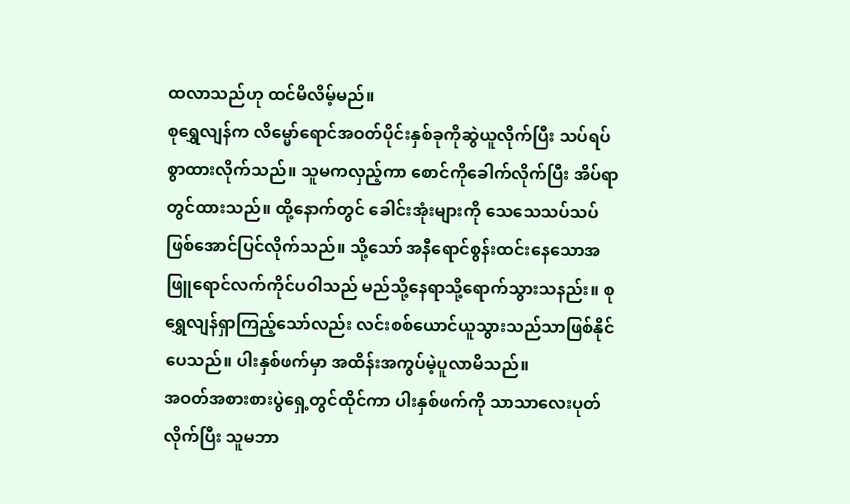ထလာသည်ဟု ထင်မိလိမ့်မည်။
စုရွှေလျန်က လိမ္မော်ရောင်အဝတ်ပိုင်းနှစ်ခုကိုဆွဲယူလိုက်ပြီး သပ်ရပ်စွာထားလိုက်သည်။ သူမကလှည့်ကာ စောင်ကိုခေါက်လိုက်ပြီး အိပ်ရာတွင်ထားသည်။ ထို့နောက်တွင် ခေါင်းအုံးများကို သေသေသပ်သပ်ဖြစ်အောင်ပြင်လိုက်သည်။ သို့သော် အနီရောင်စွန်းထင်းနေသောအဖြူရောင်လက်ကိုင်ပဝါသည် မည်သို့နေရာသို့ရောက်သွားသနည်း။ စုရွှေလျန်ရှာကြည့်သော်လည်း လင်းစစ်ယောင်ယူသွားသည်သာဖြစ်နိုင်ပေသည်။ ပါးနှစ်ဖက်မှာ အထိန်းအကွပ်မဲ့ပူလာမိသည်။
အဝတ်အစားစားပွဲရှေ့တွင်ထိုင်ကာ ပါးနှစ်ဖက်ကို သာသာလေးပုတ်လိုက်ပြီး သူမဘာ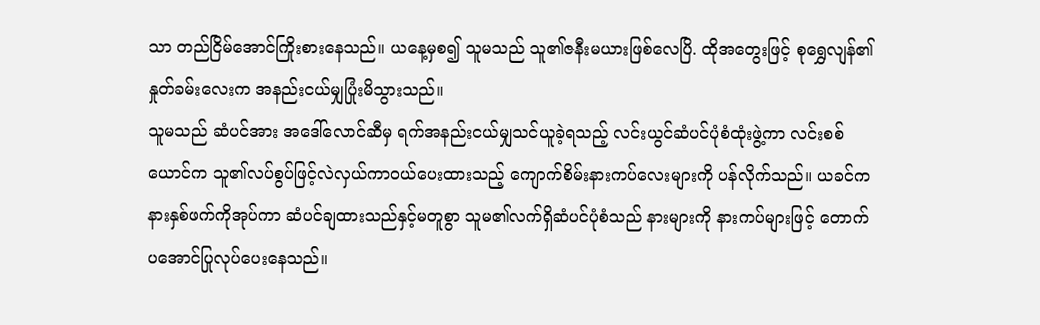သာ တည်ငြိမ်အောင်ကြိုးစားနေသည်။ ယနေ့မှစ၍ သူမသည် သူ၏ဇနီးမယားဖြစ်လေပြိ. ထိုအတွေးဖြင့် စုရွှေလျန်၏နှုတ်ခမ်းလေးက အနည်းငယ်မျှပြုံးမိသွားသည်။
သူမသည် ဆံပင်အား အဒေါ်လောင်ဆီမှ ရက်အနည်းငယ်မျှသင်ယူခဲ့ရသည့် လင်းယွင်ဆံပင်ပုံစံထုံးဖွဲ့ကာ လင်းစစ်ယောင်က သူ၏လပ်စွပ်ဖြင့်လဲလှယ်ကာဝယ်ပေးထားသည့် ကျောက်စိမ်းနားကပ်လေးများကို ပန်လိုက်သည်။ ယခင်က နားနှစ်ဖက်ကိုအုပ်ကာ ဆံပင်ချထားသည်နှင့်မတူစွာ သူမ၏လက်ရှိဆံပင်ပုံစံသည် နားများကို နားကပ်များဖြင့် တောက်ပအောင်ပြုလုပ်ပေးနေသည်။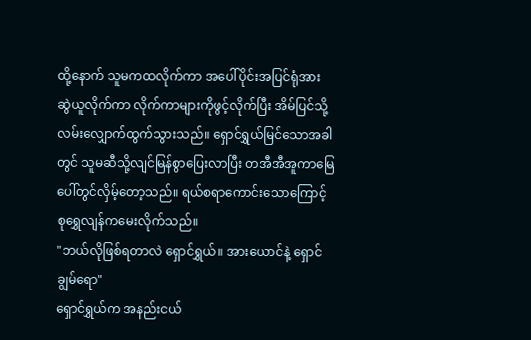ထို့နောက် သူမကထလိုက်ကာ အပေါ်ပိုင်းအပြင်ရုံအား ဆွဲယူလိုက်ကာ လိုက်ကာများကိုဖွင့်လိုက်ပြီး အိမ်ပြင်သို့လမ်းလျှောက်ထွက်သွားသည်။ ရှောင်ရွှယ်မြင်သောအခါတွင် သူမဆီသို့လျင်မြန်စွာပြေးလာပြီး တအီအီအူကာမြေပေါ်တွင်လှိမ့်တော့သည်။ ရယ်စရာကောင်းသောကြောင့် စုရွှေလျန်ကမေးလိုက်သည်။
"ဘယ်လိုဖြစ်ရတာလဲ ရှောင်ရွှယ်။ အားယောင်နဲ့ ရှောင်ချွမ်ရော"
ရှောင်ရွှယ်က အနည်းငယ်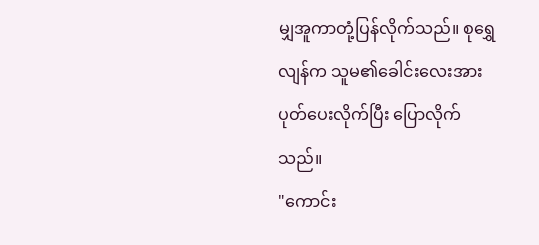မျှအူကာတုံ့ပြန်လိုက်သည်။ စုရွှေလျန်က သူမ၏ခေါင်းလေးအား ပုတ်ပေးလိုက်ပြီး ပြောလိုက်သည်။
"ကောင်း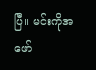ပြီ။ မင်းကိုအဖော်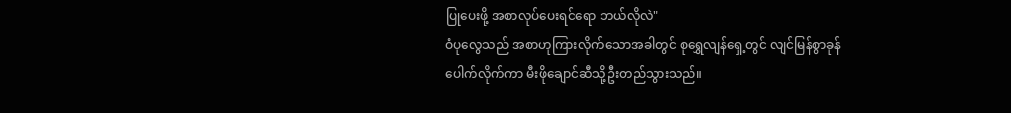ပြုပေးဖို့ အစာလုပ်ပေးရင်ရော ဘယ်လိုလဲ"
ဝံပုလွေသည် အစာဟုကြားလိုက်သောအခါတွင် စုရွှေလျန်ရှေ့တွင် လျင်မြန်စွာခုန်ပေါက်လိုက်ကာ မီးဖိုချောင်ဆီသို့ဦးတည်သွားသည်။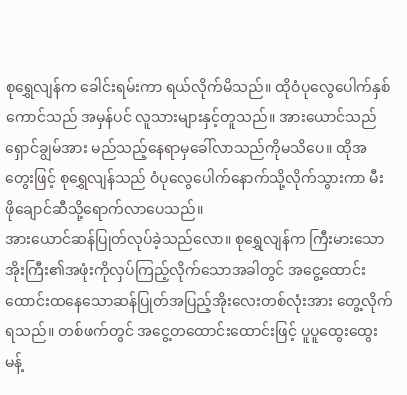စုရွှေလျန်က ခေါင်းရမ်းကာ ရယ်လိုက်မိသည်။ ထိုဝံပုလွေပေါက်နှစ်ကောင်သည် အမှန်ပင် လူသားများနှင့်တူသည်။ အားယောင်သည် ရှောင်ချွမ်အား မည်သည့်နေရာမှခေါ်လာသည်ကိုမသိပေ။ ထိုအတွေးဖြင့် စုရွှေလျန်သည် ဝံပုလွေပေါက်နောက်သို့လိုက်သွားကာ မီးဖိုချောင်ဆီသို့ရောက်လာပေသည်။
အားယောင်ဆန်ပြုတ်လုပ်ခဲ့သည်လော။ စုရွှေလျန်က ကြီးမားသောအိုးကြီး၏အဖုံးကိုလှပ်ကြည့်လိုက်သောအခါတွင် အငွေ့ထောင်းထောင်းထနေသောဆန်ပြုတ်အပြည့်အိုးလေးတစ်လုံးအား တွေ့လိုက်ရသည်။ တစ်ဖက်တွင် အငွေ့တထောင်းထောင်းဖြင့် ပူပူထွေးထွေးမန့်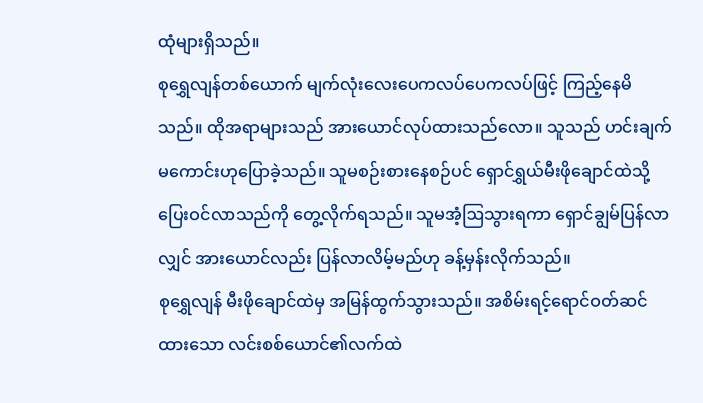ထုံများရှိသည်။
စုရွှေလျန်တစ်ယောက် မျက်လုံးလေးပေကလပ်ပေကလပ်ဖြင့် ကြည့်နေမိသည်။ ထိုအရာများသည် အားယောင်လုပ်ထားသည်လော။ သူသည် ဟင်းချက်မကောင်းဟုပြောခဲ့သည်။ သူမစဉ်းစားနေစဉ်ပင် ရှောင်ရွှယ်မီးဖိုချောင်ထဲသို့ ပြေးဝင်လာသည်ကို တွေ့လိုက်ရသည်။ သူမအံ့ဩသွားရကာ ရှောင်ချွမ်ပြန်လာလျှင် အားယောင်လည်း ပြန်လာလိမ့်မည်ဟု ခန့်မှန်းလိုက်သည်။
စုရွှေလျန် မီးဖိုချောင်ထဲမှ အမြန်ထွက်သွားသည်။ အစိမ်းရင့်ရောင်ဝတ်ဆင်ထားသော လင်းစစ်ယောင်၏လက်ထဲ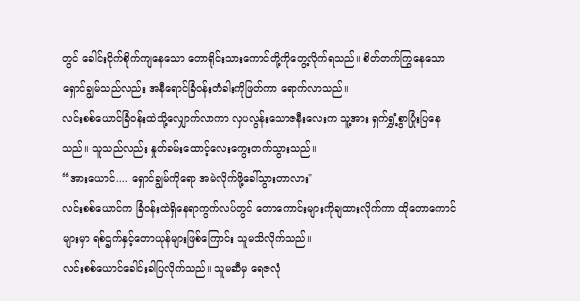တွင် ခေါင်းငိုက်စိုက်ကျနေသော တောရိုင်းသားကောင်တို့ကိုတွေ့လိုက်ရသည်။ စိတ်တက်ကြွနေသော ရှောင်ချွမ်သည်လည်း အနီရောင်ခြံဝန်းတံခါးကိုဖြတ်ကာ ရောက်လာသည်။
လင်းစစ်ယောင်ခြံဝန်းထဲသို့လျှောက်လာကာ လှပလွန်းသောဇနီးလေးက သူ့အား ရှက်ရွှံ့စွာပြုံးပြနေသည်။ သူသည်လည်း နှုတ်ခမ်းထောင့်လေးကွေးတက်သွားသည်။
“အားယောင်.... ရှောင်ချွမ်ကိုရော အမဲလိုက်ဖို့ခေါ်သွားတာလား"
လင်းစစ်ယောင်က ခြံဝန်းထဲရှိနေရာကွက်လပ်တွင် တောကောင်းများကိုချထားလိုက်ကာ ထိုတောကောင်များမှာ ရစ်ဌက်နှင့်တောယုန်များဖြစ်ကြောင်း သူမသိလိုက်သည်။
လင်းစစ်ယောင်ခေါင်းခါပြလိုက်သည်။ သူမဆီမှ ရေဇလုံ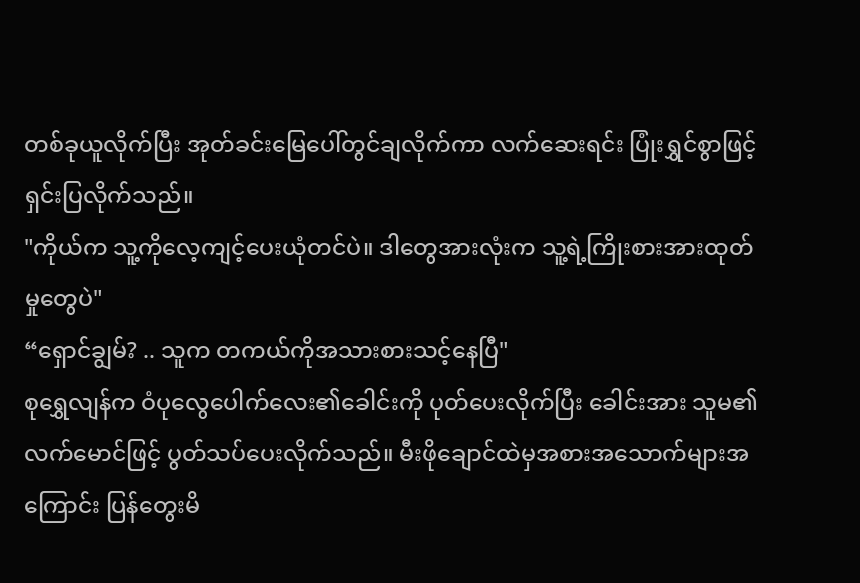တစ်ခုယူလိုက်ပြီး အုတ်ခင်းမြေပေါ်တွင်ချလိုက်ကာ လက်ဆေးရင်း ပြုံးရွှင်စွာဖြင့် ရှင်းပြလိုက်သည်။
"ကိုယ်က သူ့ကိုလေ့ကျင့်ပေးယုံတင်ပဲ။ ဒါတွေအားလုံးက သူ့ရဲ့ကြိုးစားအားထုတ်မှုတွေပဲ"
“ရှောင်ချွမ်? .. သူက တကယ်ကိုအသားစားသင့်နေပြီ"
စုရွှေလျန်က ဝံပုလွေပေါက်လေး၏ခေါင်းကို ပုတ်ပေးလိုက်ပြီး ခေါင်းအား သူမ၏လက်မောင်ဖြင့် ပွတ်သပ်ပေးလိုက်သည်။ မီးဖိုချောင်ထဲမှအစားအသောက်များအကြောင်း ပြန်တွေးမိ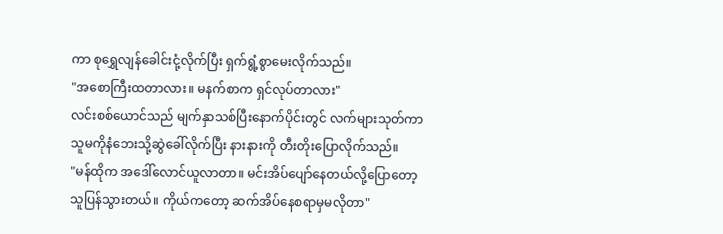ကာ စုရွှေလျန်ခေါင်းငုံ့လိုက်ပြီး ရှက်ရွံ့စွာမေးလိုက်သည်။
"အစောကြီးထတာလား။ မနက်စာက ရှင်လုပ်တာလား"
လင်းစစ်ယောင်သည် မျက်နှာသစ်ပြီးနောက်ပိုင်းတွင် လက်များသုတ်ကာ သူမကိုနံဘေးသို့ဆွဲခေါ်လိုက်ပြီး နားနားကို တီးတိုးပြောလိုက်သည်။
"မန်ထိုက အဒေါ်လောင်ယူလာတာ။ မင်းအိပ်ပျော်နေတယ်လို့ပြောတော့ သူပြန်သွားတယ်။ ကိုယ်ကတော့ ဆက်အိပ်နေစရာမှမလိုတာ"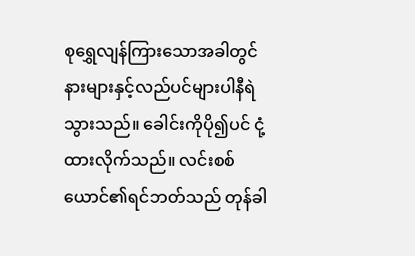စုရွှေလျန်ကြားသောအခါတွင် နားများနှင့်လည်ပင်များပါနီရဲသွားသည်။ ခေါင်းကိုပို၍ပင် ငုံ့ထားလိုက်သည်။ လင်းစစ်ယောင်၏ရင်ဘတ်သည် တုန်ခါ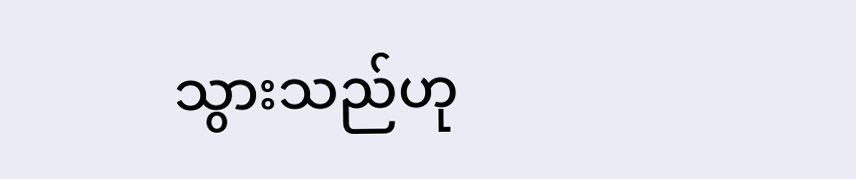သွားသည်ဟု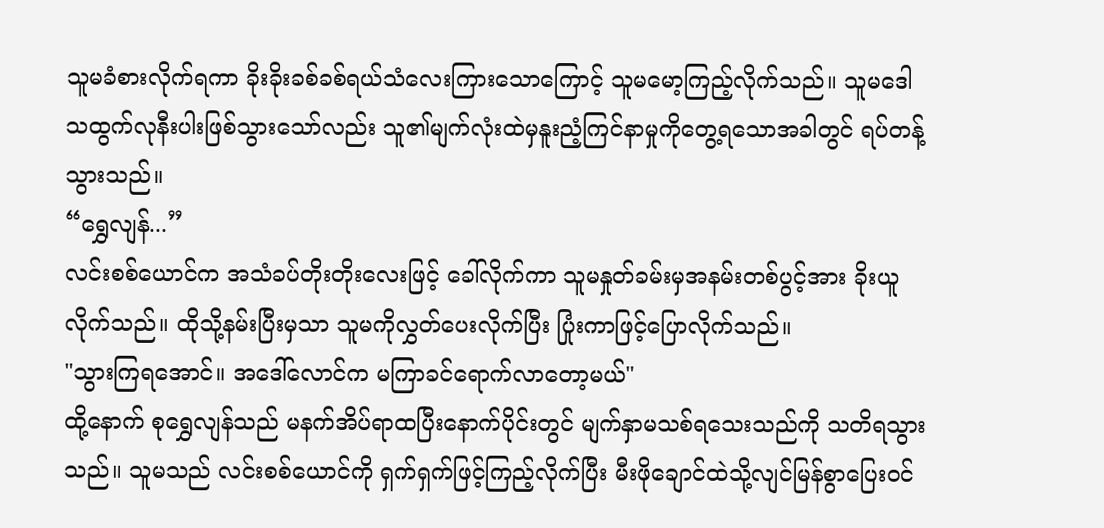သူမခံစားလိုက်ရကာ ခိုးခိုးခစ်ခစ်ရယ်သံလေးကြားသောကြောင့် သူမမော့ကြည့်လိုက်သည်။ သူမဒေါသထွက်လုနီးပါးဖြစ်သွားသော်လည်း သူ၏မျက်လုံးထဲမှနူးညံ့ကြင်နာမှုကိုတွေ့ရသောအခါတွင် ရပ်တန့်သွားသည်။
“ရွှေလျန်...”
လင်းစစ်ယောင်က အသံခပ်တိုးတိုးလေးဖြင့် ခေါ်လိုက်ကာ သူမနှုတ်ခမ်းမှအနမ်းတစ်ပွင့်အား ခိုးယူလိုက်သည်။ ထိုသို့နမ်းပြီးမှသာ သူမကိုလွှတ်ပေးလိုက်ပြီး ပြုံးကာဖြင့်ပြောလိုက်သည်။
"သွားကြရအောင်။ အဒေါ်လောင်က မကြာခင်ရောက်လာတော့မယ်"
ထို့နောက် စုရွှေလျန်သည် မနက်အိပ်ရာထပြီးနောက်ပိုင်းတွင် မျက်နှာမသစ်ရသေးသည်ကို သတိရသွားသည်။ သူမသည် လင်းစစ်ယောင်ကို ရှက်ရှက်ဖြင့်ကြည့်လိုက်ပြီး မီးဖိုချောင်ထဲသို့လျင်မြန်စွာပြေးဝင်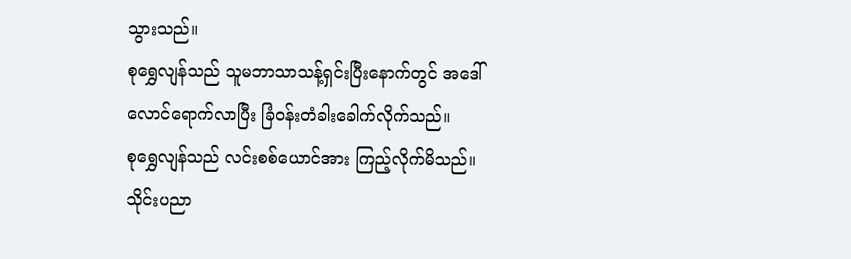သွားသည်။
စုရွှေလျန်သည် သူမဘာသာသန့်ရှင်းပြီးနောက်တွင် အဒေါ်လောင်ရောက်လာပြီး ခြံဝန်းတံခါးခေါက်လိုက်သည်။
စုရွှေလျန်သည် လင်းစစ်ယောင်အား ကြည့်လိုက်မိသည်။ သိုင်းပညာ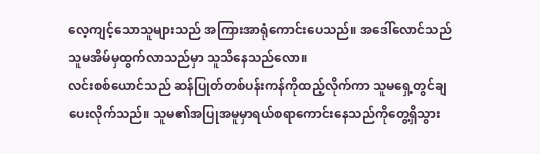လေ့ကျင့်သောသူများသည် အကြားအာရုံကောင်းပေသည်။ အဒေါ်လောင်သည် သူမအိမ်မှထွက်လာသည်မှာ သူသိနေသည်လော။
လင်းစစ်ယောင်သည် ဆန်ပြုတ်တစ်ပန်းကန်ကိုထည့်လိုက်ကာ သူမရှေ့တွင်ချပေးလိုက်သည်။ သူမ၏အပြုအမူမှာရယ်စရာကောင်းနေသည်ကိုတွေ့ရှိသွား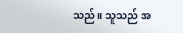သည်။ သူသည် အ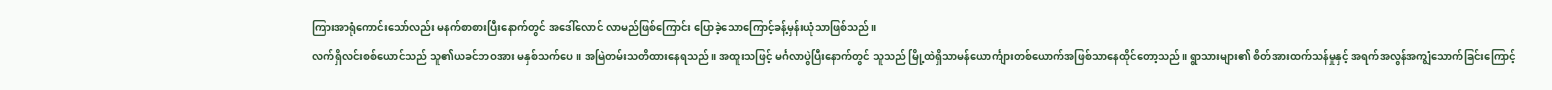ကြားအာရုံကောင်းသော်လည်း မနက်စာစားပြီးနောက်တွင် အဒေါ်လောင် လာမည်ဖြစ်ကြောင်း ပြောခဲ့သောကြောင့်ခန့်မှန်းယုံသာဖြစ်သည်။
လက်ရှိလင်းစစ်ယောင်သည် သူ၏ယခင်ဘဝအား မနှစ်သက်ပေ။ အမြဲတမ်းသတိထားနေရသည်။ အထူးသဖြင့် မင်္ဂလာပွဲပြီးနောက်တွင် သူသည် မြို့ထဲရှိသာမန်ယောင်္ကျားတစ်ယောက်အဖြစ်သာနေထိုင်တော့သည်။ ရွာသားများ၏ စိတ်အားထက်သန်မှုနှင့် အရက်အလွန်အကျွံသောက်ခြင်းကြောင့်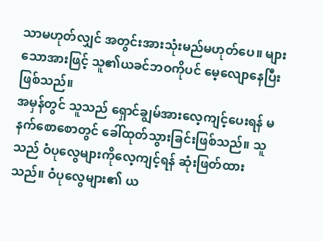သာမဟုတ်လျှင် အတွင်းအားသုံးမည်မဟုတ်ပေ။ များသောအားဖြင့် သူ၏ယခင်ဘဝကိုပင် မေ့လျောနေပြီးဖြစ်သည်။
အမှန်တွင် သူသည် ရှောင်ချွမ်အားလေ့ကျင့်ပေးရန် မနက်စောစောတွင် ခေါ်ထုတ်သွားခြင်းဖြစ်သည်။ သူသည် ဝံပုလွေများကိုလေ့ကျင့်ရန် ဆုံးဖြတ်ထားသည်။ ဝံပုလွေများ၏ ယ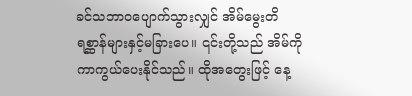ခင်သဘာဝပျောက်သွားလျှင် အိမ်မွေးတိရစ္ဆာန်များနှင့်မခြားပေ။ ၎င်းတို့သည် အိမ်ကို ကာကွယ်ပေးနိုင်သည်။ ထိုအတွေးဖြင့် နေ့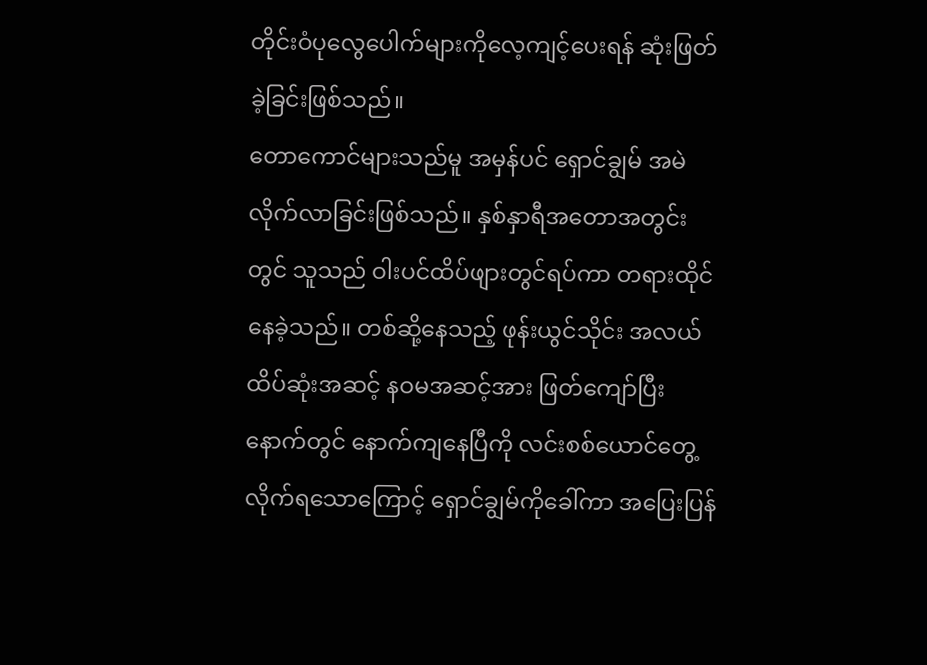တိုင်းဝံပုလွေပေါက်များကိုလေ့ကျင့်ပေးရန် ဆုံးဖြတ်ခဲ့ခြင်းဖြစ်သည်။
တောကောင်များသည်မူ အမှန်ပင် ရှောင်ချွမ် အမဲလိုက်လာခြင်းဖြစ်သည်။ နှစ်နှာရီအတောအတွင်းတွင် သူသည် ဝါးပင်ထိပ်ဖျားတွင်ရပ်ကာ တရားထိုင်နေခဲ့သည်။ တစ်ဆို့နေသည့် ဖုန်းယွင်သိုင်း အလယ်ထိပ်ဆုံးအဆင့် နဝမအဆင့်အား ဖြတ်ကျော်ပြီးနောက်တွင် နောက်ကျနေပြီကို လင်းစစ်ယောင်တွေ့လိုက်ရသောကြောင့် ရှောင်ချွမ်ကိုခေါ်ကာ အပြေးပြန်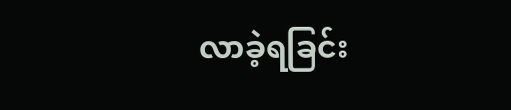လာခဲ့ရခြင်း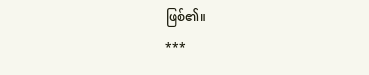ဖြစ်၏။
***